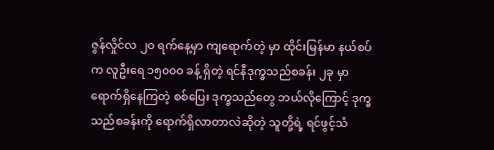ဇွန်လှိုင်လ ၂ဝ ရက်နေ့မှာ ကျရောက်တဲ့ မှာ ထိုင်းမြန်မာ နယ်စပ်က လူဦးရေ ၁၅၀၀ဝ ခန့် ရှိတဲ့ ရင်နီဒုက္ခသည်စခန်း ၂ခု မှာ ရောက်ရှိနေကြတဲ့ စစ်ပြေး ဒုက္ခသည်တွေ ဘယ်လိုကြောင့် ဒုက္ခသည်စခန်းကို ရောက်ရှိလာတာလဲဆိုတဲ့ သူတို့ရဲ့ ရင်ဖွင့်သံ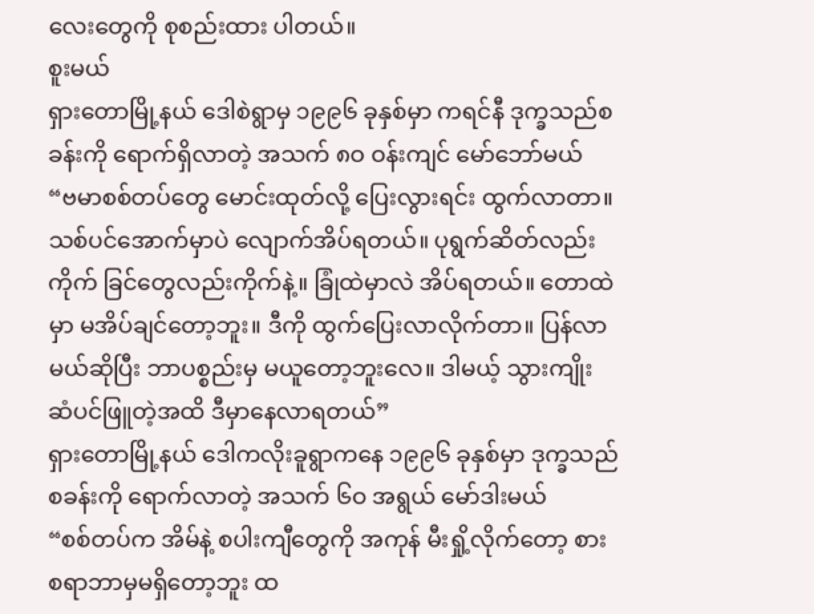လေးတွေကို စုစည်းထား ပါတယ်။
စူးမယ်
ရှားတောမြို့နယ် ဒေါစဲရွာမှ ၁၉၉၆ ခုနှစ်မှာ ကရင်နီ ဒုက္ခသည်စခန်းကို ရောက်ရှိလာတဲ့ အသက် ၈ဝ ဝန်းကျင် မော်ဘော်မယ်
“ဗမာစစ်တပ်တွေ မောင်းထုတ်လို့ ပြေးလွားရင်း ထွက်လာတာ။ သစ်ပင်အောက်မှာပဲ လျောက်အိပ်ရတယ်။ ပုရွက်ဆိတ်လည်းကိုက် ခြင်တွေလည်းကိုက်နဲ့။ ခြုံထဲမှာလဲ အိပ်ရတယ်။ တောထဲမှာ မအိပ်ချင်တော့ဘူး။ ဒီကို ထွက်ပြေးလာလိုက်တာ။ ပြန်လာမယ်ဆိုပြီး ဘာပစ္စည်းမှ မယူတော့ဘူးလေ။ ဒါမယ့် သွားကျိုး ဆံပင်ဖြူတဲ့အထိ ဒီမှာနေလာရတယ်”
ရှားတောမြို့နယ် ဒေါကလိုးခူရွာကနေ ၁၉၉၆ ခုနှစ်မှာ ဒုက္ခသည်စခန်းကို ရောက်လာတဲ့ အသက် ၆ဝ အရွယ် မော်ဒါးမယ်
“စစ်တပ်က အိမ်နဲ့ စပါးကျီတွေကို အကုန် မီးရှို့လိုက်တော့ စားစရာဘာမှမရှိတော့ဘူး ထ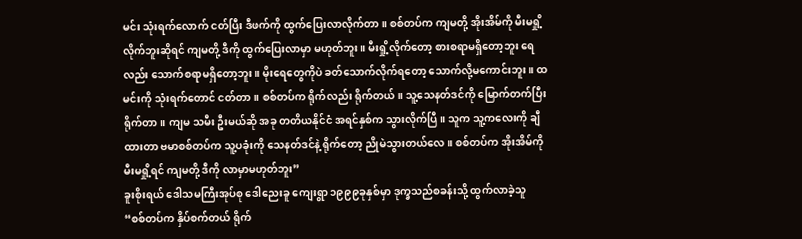မင်း သုံးရက်လောက် ငတ်ပြီး ဒီဖက်ကို ထွက်ပြေးလာလိုက်တာ။ စစ်တပ်က ကျမတို့ အိုးအိမ်ကို မီးမရှို့လိုက်ဘူးဆိုရင် ကျမတို့ ဒီကို ထွက်ပြေးလာမှာ မဟုတ်ဘူး။ မီးရှို့လိုက်တော့ စားစရာမရှိတော့ဘူး ရေလည်း သောက်စရာမရှိတော့ဘူး။ မိုးရေတွေကိုပဲ ခတ်သောက်လိုက်ရတော့ သောက်လို့မကောင်းဘူး။ ထမင်းကို သုံးရက်တောင် ငတ်တာ။ စစ်တပ်က ရိုက်လည်း ရိုက်တယ်။ သူ့သေနတ်ဒင်ကို မြောက်တက်ပြီး ရိုက်တာ။ ကျမ သမီး ဦးမယ်ဆို အခု တတိယနိုင်ငံ အရင်နှစ်က သွားလိုက်ပြီ။ သူက သူ့ကလေးကို ချီထားတာ ဗမာစစ်တပ်က သူ့ပခုံးကို သေနတ်ဒင်နဲ့ ရိုက်တော့ ညိုမဲသွားတယ်လေ။ စစ်တပ်က အိုးအိမ်ကို မီးမရှို့ရင် ကျမတို့ ဒီကို လာမှာမဟုတ်ဘူး”
ခူးစိုးရယ် ဒေါသမကြီးအုပ်စု ဒေါညေးခူ ကျေးရွာ ၁၉၉၉ခုနှစ်မှာ ဒုက္ခသည်စခန်းသို့ ထွက်လာခဲ့သူ
“စစ်တပ်က နှိပ်စက်တယ် ရိုက်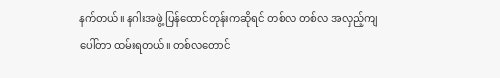နက်တယ်။ နဂါးအဖွဲ့ ပြန်ထောင်တုန်းကဆိုရင် တစ်လ တစ်လ အလှည့်ကျ ပေါ်တာ ထမ်းရတယ်။ တစ်လတောင်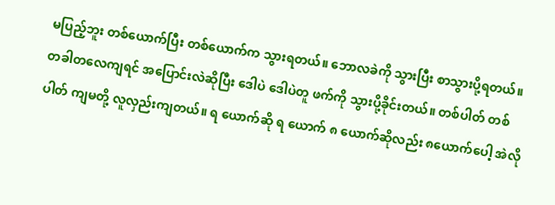မပြည့်ဘူး တစ်ယောက်ပြီး တစ်ယောက်က သွားရတယ်။ ဘောလခဲကို သွားပြီး စာသွားပို့ရတယ်။ တခါတလေကျရင် အပြောင်းလဲဆိုပြီး ဒေါပဲ ဒေါပဲတူ ဖက်ကို သွားပို့ခိုင်းတယ်။ တစ်ပါတ် တစ်ပါတ် ကျမတို့ လူလှည်းကျတယ်။ ရ ယောက်ဆို ရ ယောက် ၈ ယောက်ဆိုလည်း ၈ယောက်ပေါ့ အဲလို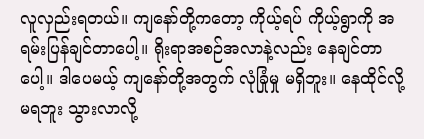လူလှည်းရတယ်။ ကျနော်တို့ကတော့ ကိုယ့်ရပ် ကိုယ့်ရွာကို အရမ်းပြန်ချင်တာပေါ့။ ရိုးရာအစဉ်အလာနဲ့လည်း နေချင်တာပေါ့။ ဒါပေမယ့် ကျနော်တို့အတွက် လုံခြုံမှု မရှိဘူး။ နေထိုင်လို့မရဘူး သွားလာလို့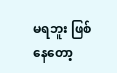မရဘူး ဖြစ်နေတော့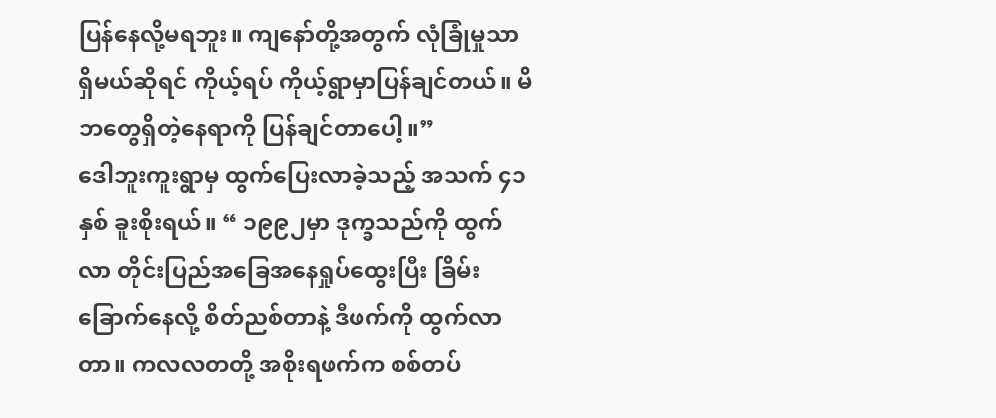ပြန်နေလို့မရဘူး။ ကျနော်တို့အတွက် လုံခြုံမှုသာ ရှိမယ်ဆိုရင် ကိုယ့်ရပ် ကိုယ့်ရွာမှာပြန်ချင်တယ်။ မိဘတွေရှိတဲ့နေရာကို ပြန်ချင်တာပေါ့။”
ဒေါဘူးကူးရွာမှ ထွက်ပြေးလာခဲ့သည့် အသက် ၄၁ နှစ် ခူးစိုးရယ်။ “ ၁၉၉၂မှာ ဒုက္ခသည်ကို ထွက်လာ တိုင်းပြည်အခြေအနေရှုပ်ထွေးပြီး ခြိမ်းခြောက်နေလို့ စိတ်ညစ်တာနဲ့ ဒီဖက်ကို ထွက်လာတာ။ ကလလတတို့ အစိုးရဖက်က စစ်တပ်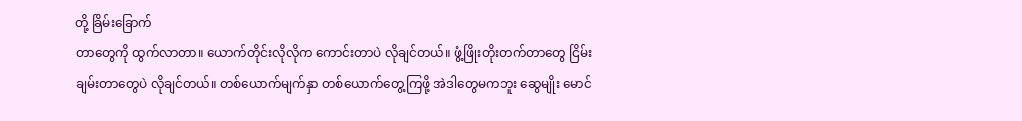တို့ ခြိမ်းခြောက်
တာတွေကို ထွက်လာတာ။ ယောက်တိုင်းလိုလိုက ကောင်းတာပဲ လိုချင်တယ်။ ဖွံ့ဖြိုးတိုးတက်တာတွေ ငြိမ်းချမ်းတာတွေပဲ လိုချင်တယ်။ တစ်ယောက်မျက်နှာ တစ်ယောက်တွေ့ကြဖို့ အဲဒါတွေမကဘူး ဆွေမျိုး မောင်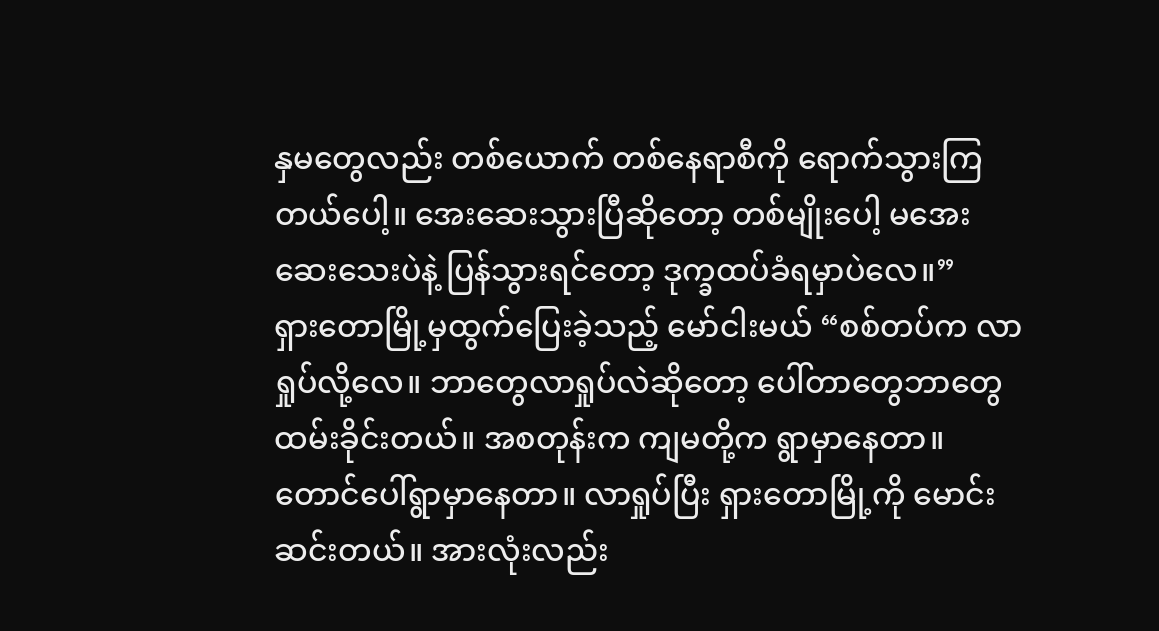နှမတွေလည်း တစ်ယောက် တစ်နေရာစီကို ရောက်သွားကြတယ်ပေါ့။ အေးဆေးသွားပြီဆိုတော့ တစ်မျိုးပေါ့ မအေးဆေးသေးပဲနဲ့ ပြန်သွားရင်တော့ ဒုက္ခထပ်ခံရမှာပဲလေ။”
ရှားတောမြို့မှထွက်ပြေးခဲ့သည့် မော်ငါးမယ် “စစ်တပ်က လာရှုပ်လို့လေ။ ဘာတွေလာရှုပ်လဲဆိုတော့ ပေါ်တာတွေဘာတွေ ထမ်းခိုင်းတယ်။ အစတုန်းက ကျမတို့က ရွာမှာနေတာ။ တောင်ပေါ်ရွာမှာနေတာ။ လာရှုပ်ပြီး ရှားတောမြို့ကို မောင်းဆင်းတယ်။ အားလုံးလည်း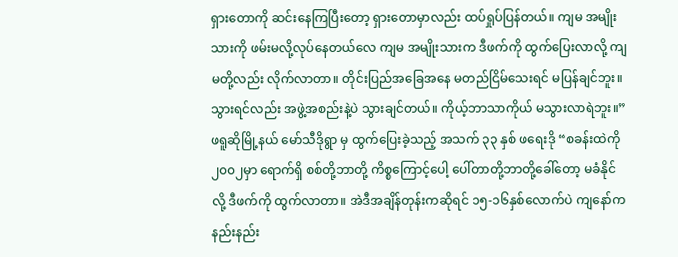ရှားတောကို ဆင်းနေကြပြီးတော့ ရှားတောမှာလည်း ထပ်ရှုပ်ပြန်တယ်။ ကျမ အမျိုးသားကို ဖမ်းမလို့လုပ်နေတယ်လေ ကျမ အမျိုးသားက ဒီဖက်ကို ထွက်ပြေးလာလို့ ကျမတို့လည်း လိုက်လာတာ။ တိုင်းပြည်အခြေအနေ မတည်ငြိမ်သေးရင် မပြန်ချင်ဘူး။ သွားရင်လည်း အဖွဲ့အစည်းနဲ့ပဲ သွားချင်တယ်။ ကိုယ့်ဘာသာကိုယ် မသွားလာရဲဘူး။”
ဖရူဆိုမြို့နယ် မော်သီဒိုရွာ မှ ထွက်ပြေးခဲ့သည့် အသက် ၃၃ နှစ် ဖရေးဒို “စခန်းထဲကို ၂၀၀၂မှာ ရောက်ရှိ စစ်တို့ဘာတို့ ကိစ္စကြောင့်ပေါ့ ပေါ်တာတို့ဘာတို့ခေါ်တော့ မခံနိုင်လို့ ဒီဖက်ကို ထွက်လာတာ။ အဲဒီအချိန်တုန်းကဆိုရင် ၁၅-၁၆နှစ်လောက်ပဲ ကျနော်က နည်းနည်း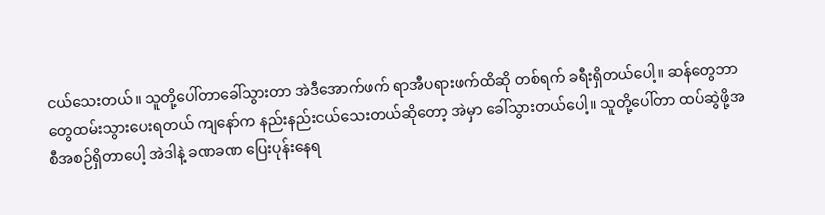ငယ်သေးတယ်။ သူတို့ပေါ်တာခေါ်သွားတာ အဲဒီအောက်ဖက် ရာအီပရားဖက်ထိဆို တစ်ရက် ခရီးရှိတယ်ပေါ့။ ဆန်တွေဘာတွေထမ်းသွားပေးရတယ် ကျနော်က နည်းနည်းငယ်သေးတယ်ဆိုတော့ အဲမှာ ခေါ်သွားတယ်ပေါ့။ သူတို့ပေါ်တာ ထပ်ဆွဲဖို့အစီအစဉ်ရှိတာပေါ့ အဲဒါနဲ့ ခဏခဏ ပြေးပုန်းနေရ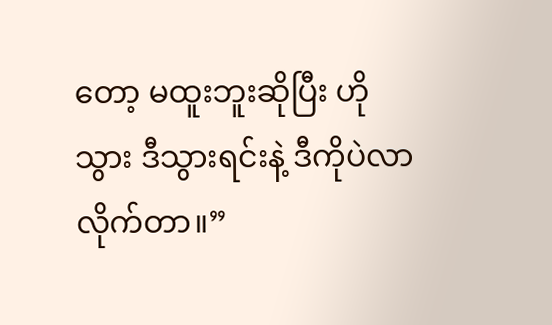တော့ မထူးဘူးဆိုပြီး ဟိုသွား ဒီသွားရင်းနဲ့ ဒီကိုပဲလာလိုက်တာ။”